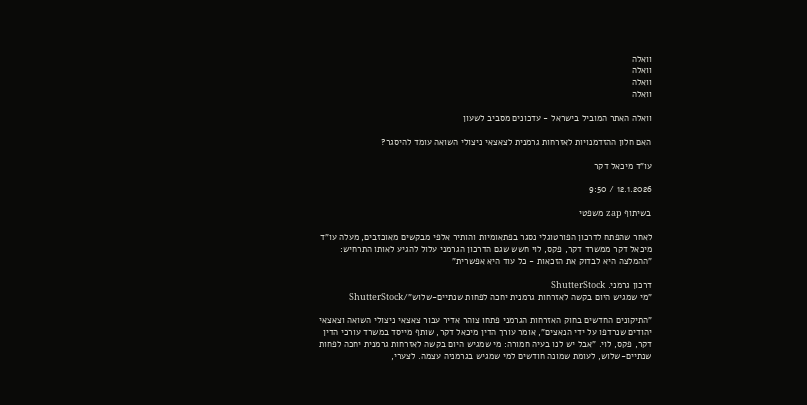וואלה
וואלה
וואלה
וואלה

וואלה האתר המוביל בישראל - עדכונים מסביב לשעון

האם חלון ההזדמנויות לאזרחות גרמנית לצאצאי ניצולי השואה עומד להיסגר?

עו"ד מיכאל דקר

12.1.2026 / 9:50

בשיתוף zap משפטי

לאחר שהפתח לדרכון הפורטוגלי נסגר בפתאומיות והותיר אלפי מבקשים מאוכזבים, מעלה עו"ד מיכאל דקר ממשרד דקר, פקס, לוי חשש שגם הדרכון הגרמני עלול להגיע לאותו התרחיש: "ההמלצה היא לבדוק את הזכאות - כל עוד היא אפשרית"

דרכון גרמני. ShutterStock
"מי שמגיש היום בקשה לאזרחות גרמנית יחכה לפחות שנתיים-שלוש"/ShutterStock

"התיקונים החדשים בחוק האזרחות הגרמני פתחו צוהר אדיר עבור צאצאי ניצולי השואה וצאצאי יהודים שנרדפו על ידי הנאצים", אומר עורך הדין מיכאל דקר, שותף מייסד במשרד עורכי הדין דקר, פקס, לוי. "אבל יש לנו בעיה חמורה: מי שמגיש היום בקשה לאזרחות גרמנית יחכה לפחות שנתיים-שלוש, לעומת שמונה חודשים למי שמגיש בגרמניה עצמה. לצערי,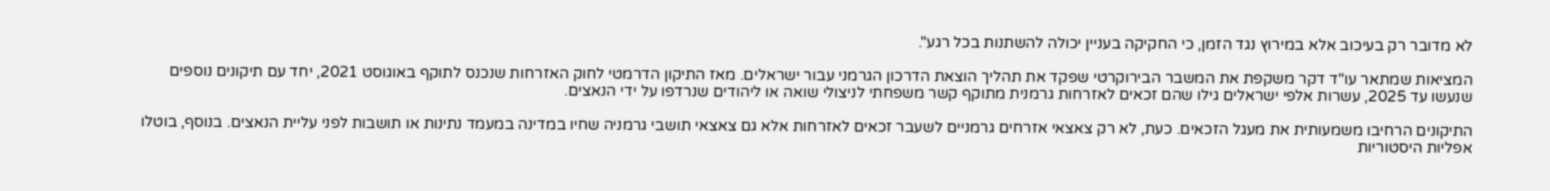לא מדובר רק בעיכוב אלא במירוץ נגד הזמן, כי החקיקה בעניין יכולה להשתנות בכל רגע".

המציאות שמתאר עו"ד דקר משקפת את המשבר הבירוקרטי שפקד את תהליך הוצאת הדרכון הגרמני עבור ישראלים. מאז התיקון הדרמטי לחוק האזרחות שנכנס לתוקף באוגוסט 2021, יחד עם תיקונים נוספים שנעשו עד 2025, עשרות אלפי ישראלים גילו שהם זכאים לאזרחות גרמנית מתוקף קשר משפחתי לניצולי שואה או ליהודים שנרדפו על ידי הנאצים.

התיקונים הרחיבו משמעותית את מעגל הזכאים. כעת, לא רק צאצאי אזרחים גרמניים לשעבר זכאים לאזרחות אלא גם צאצאי תושבי גרמניה שחיו במדינה במעמד נתינות או תושבות לפני עליית הנאצים. בנוסף, בוטלו אפליות היסטוריות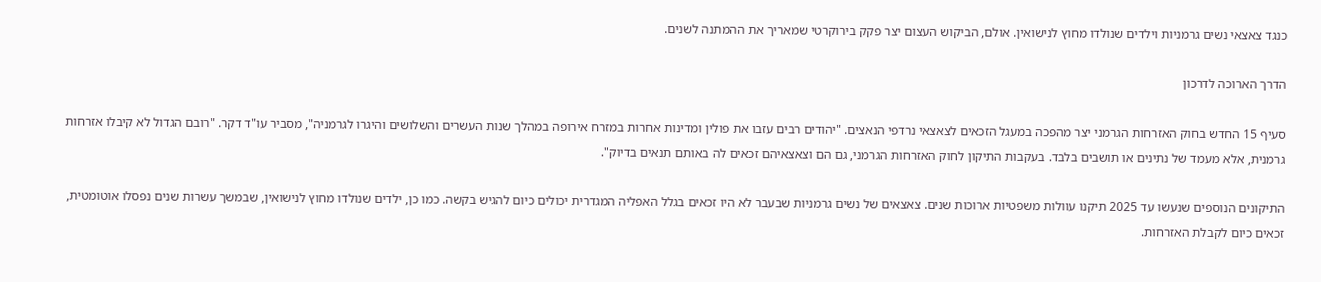כנגד צאצאי נשים גרמניות וילדים שנולדו מחוץ לנישואין. אולם, הביקוש העצום יצר פקק בירוקרטי שמאריך את ההמתנה לשנים.

הדרך הארוכה לדרכון

סעיף 15 החדש בחוק האזרחות הגרמני יצר מהפכה במעגל הזכאים לצאצאי נרדפי הנאצים. "יהודים רבים עזבו את פולין ומדינות אחרות במזרח אירופה במהלך שנות העשרים והשלושים והיגרו לגרמניה", מסביר עו"ד דקר. "רובם הגדול לא קיבלו אזרחות גרמנית, אלא מעמד של נתינים או תושבים בלבד. בעקבות התיקון לחוק האזרחות הגרמני, גם הם וצאצאיהם זכאים לה באותם תנאים בדיוק".

התיקונים הנוספים שנעשו עד 2025 תיקנו עוולות משפטיות ארוכות שנים. צאצאים של נשים גרמניות שבעבר לא היו זכאים בגלל האפליה המגדרית יכולים כיום להגיש בקשה. כמו כן, ילדים שנולדו מחוץ לנישואין, שבמשך עשרות שנים נפסלו אוטומטית, זכאים כיום לקבלת האזרחות.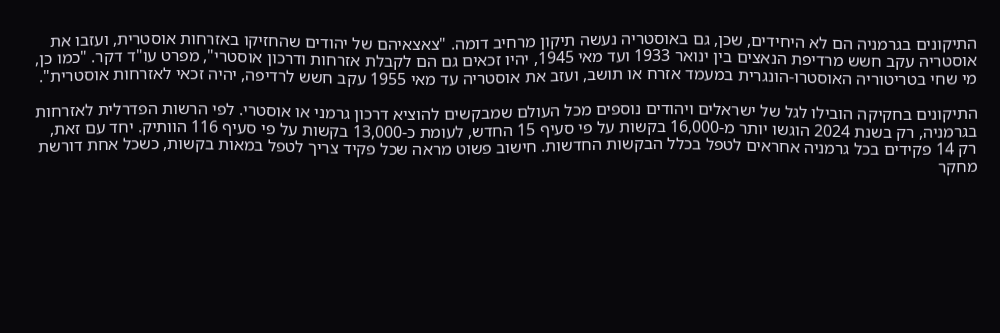התיקונים בגרמניה הם לא היחידים, שכן, גם באוסטריה נעשה תיקון מרחיב דומה. "צאצאיהם של יהודים שהחזיקו באזרחות אוסטרית, ועזבו את אוסטריה עקב חשש מרדיפת הנאצים בין ינואר 1933 ועד מאי 1945, יהיו זכאים גם הם לקבלת אזרחות ודרכון אוסטרי", מפרט עו"ד דקר. "כמו כן, מי שחי בטריטוריה האוסטרו-הונגרית במעמד אזרח או תושב, ועזב את אוסטריה עד מאי 1955 עקב חשש לרדיפה, יהיה זכאי לאזרחות אוסטרית".

התיקונים בחקיקה הובילו לגל של ישראלים ויהודים נוספים מכל העולם שמבקשים להוציא דרכון גרמני או אוסטרי. לפי הרשות הפדרלית לאזרחות בגרמניה, רק בשנת 2024 הוגשו יותר מ-16,000 בקשות על פי סעיף 15 החדש, לעומת כ-13,000 בקשות על פי סעיף 116 הוותיק. יחד עם זאת, רק 14 פקידים בכל גרמניה אחראים לטפל בכלל הבקשות החדשות. חישוב פשוט מראה שכל פקיד צריך לטפל במאות בקשות, כשכל אחת דורשת מחקר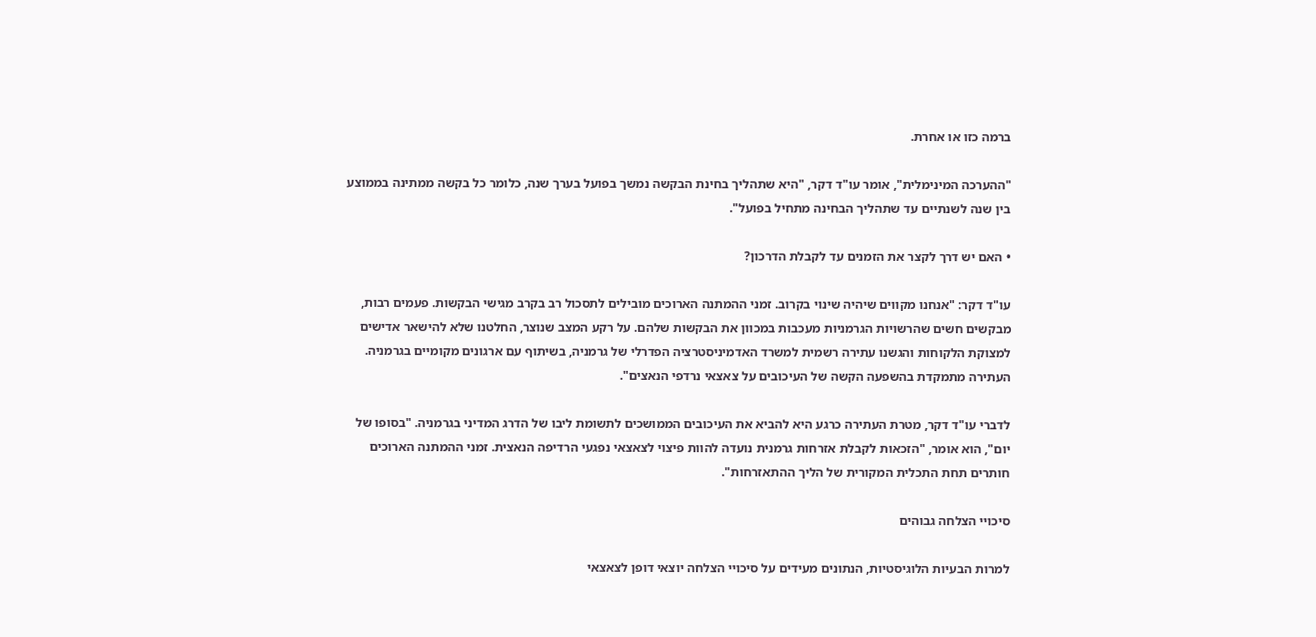ברמה כזו או אחרת.

"ההערכה המינימלית", אומר עו"ד דקר, "היא שתהליך בחינת הבקשה נמשך בפועל בערך שנה, כלומר כל בקשה ממתינה בממוצע בין שנה לשנתיים עד שתהליך הבחינה מתחיל בפועל".

• האם יש דרך לקצר את הזמנים עד לקבלת הדרכון?

עו"ד דקר: "אנחנו מקווים שיהיה שינוי בקרוב. זמני ההמתנה הארוכים מובילים לתסכול רב בקרב מגישי הבקשות. פעמים רבות, מבקשים חשים שהרשויות הגרמניות מעכבות במכוון את הבקשות שלהם. על רקע המצב שנוצר, החלטנו שלא להישאר אדישים למצוקת הלקוחות והגשנו עתירה רשמית למשרד האדמיניסטרציה הפדרלי של גרמניה, בשיתוף עם ארגונים מקומיים בגרמניה. העתירה מתמקדת בהשפעה הקשה של העיכובים על צאצאי נרדפי הנאצים".

לדברי עו"ד דקר, מטרת העתירה כרגע היא להביא את העיכובים הממושכים לתשומת ליבו של הדרג המדיני בגרמניה. "בסופו של יום", הוא אומר, "הזכאות לקבלת אזרחות גרמנית נועדה להוות פיצוי לצאצאי נפגעי הרדיפה הנאצית. זמני ההמתנה הארוכים חותרים תחת התכלית המקורית של הליך ההתאזרחות".

סיכויי הצלחה גבוהים

למרות הבעיות הלוגיסטיות, הנתונים מעידים על סיכויי הצלחה יוצאי דופן לצאצאי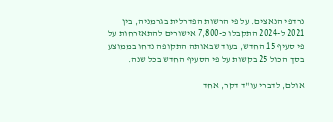נרדפי הנאצים. על פי הרשות הפדרלית בגרמניה, בין 2021 ל-2024 התקבלו כ-7,800 אישורים להתאזרחות על פי סעיף 15 החדש, בעוד שבאותה התקופה נדחו בממוצע בסך הכול 25 בקשות על פי הסעיף החדש בכל שנה.

אולם, לדברי עו"ד דקר, אחד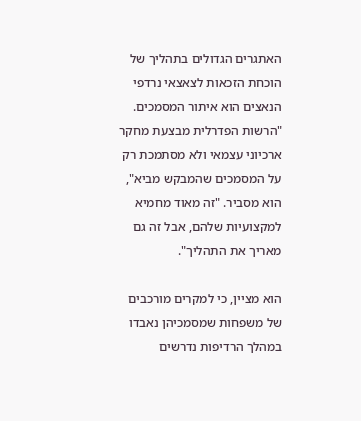האתגרים הגדולים בתהליך של הוכחת הזכאות לצאצאי נרדפי הנאצים הוא איתור המסמכים. "הרשות הפדרלית מבצעת מחקר ארכיוני עצמאי ולא מסתמכת רק על המסמכים שהמבקש מביא", הוא מסביר. "זה מאוד מחמיא למקצועיות שלהם, אבל זה גם מאריך את התהליך".

הוא מציין, כי למקרים מורכבים של משפחות שמסמכיהן נאבדו במהלך הרדיפות נדרשים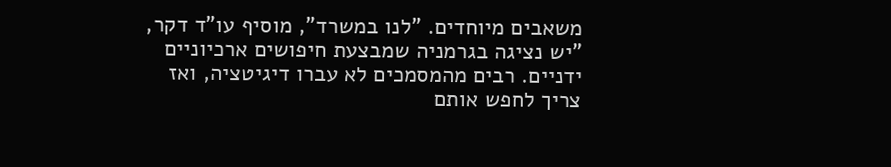משאבים מיוחדים. "לנו במשרד", מוסיף עו"ד דקר, "יש נציגה בגרמניה שמבצעת חיפושים ארכיוניים ידניים. רבים מהמסמכים לא עברו דיגיטציה, ואז צריך לחפש אותם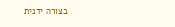בצורה ידנית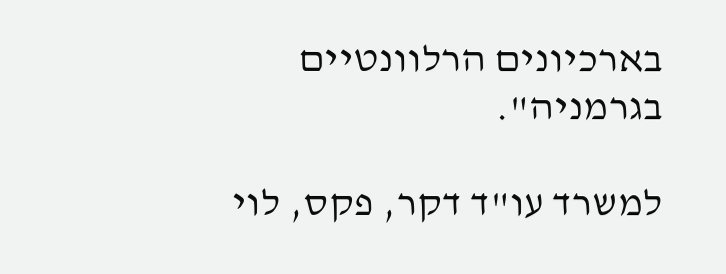בארכיונים הרלוונטיים בגרמניה".

למשרד עו"ד דקר, פקס, לוי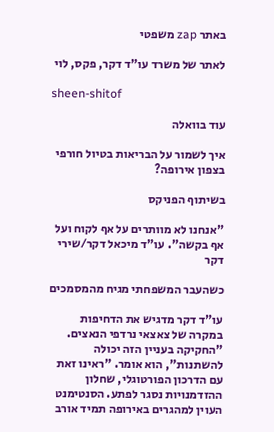באתר zap משפטי

לאתר של משרד עו"ד דקר, פקס, לוי

sheen-shitof

עוד בוואלה

איך לשמור על הבריאות בטיול חורפי בצפון אירופה?

בשיתוף הפניקס

"אנחנו לא מוותרים על אף לקוח ועל אף בקשה". עו"ד מיכאל דקר/שירי דקר

כשהעבר המשפחתי מגיח מהמסמכים

עו"ד דקר מדגיש את הדחיפות במקרה של צאצאי נרדפי הנאצים. "החקיקה בעניין הזה יכולה להשתנות", הוא אומר. "ראינו זאת עם הדרכון הפורטוגלי, שחלון ההזדמנויות נסגר לפתע. הסנטימנט העוין למהגרים באירופה תמיד אורב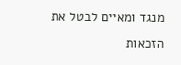מנגד ומאיים לבטל את הזכאות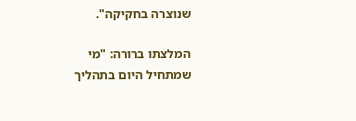שנוצרה בחקיקה".

המלצתו ברורה: "מי שמתחיל היום בתהליך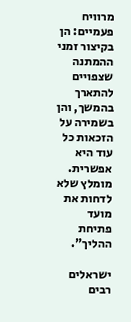מרוויח פעמיים: הן בקיצור זמני ההמתנה שצפויים להתארך בהמשך, והן בשמירה על הזכאות כל עוד היא אפשרית. מומלץ שלא לדחות את מועד פתיחת ההליך".

ישראלים רבים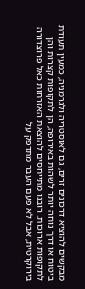מבקשים להוציא דרכונים זרים, גם לאוסטריה ולגרמניה, כמעין תעודת ביטוח או דרך נוחה יותר לשהות באירופה, הן לתקופות קצרות והן לתקופות ארוכות. רובנו מתייחסים להוצאת האזרחות כאל פרוצדורה בירוקרטית, אבל לא פעם העבר מתדפק על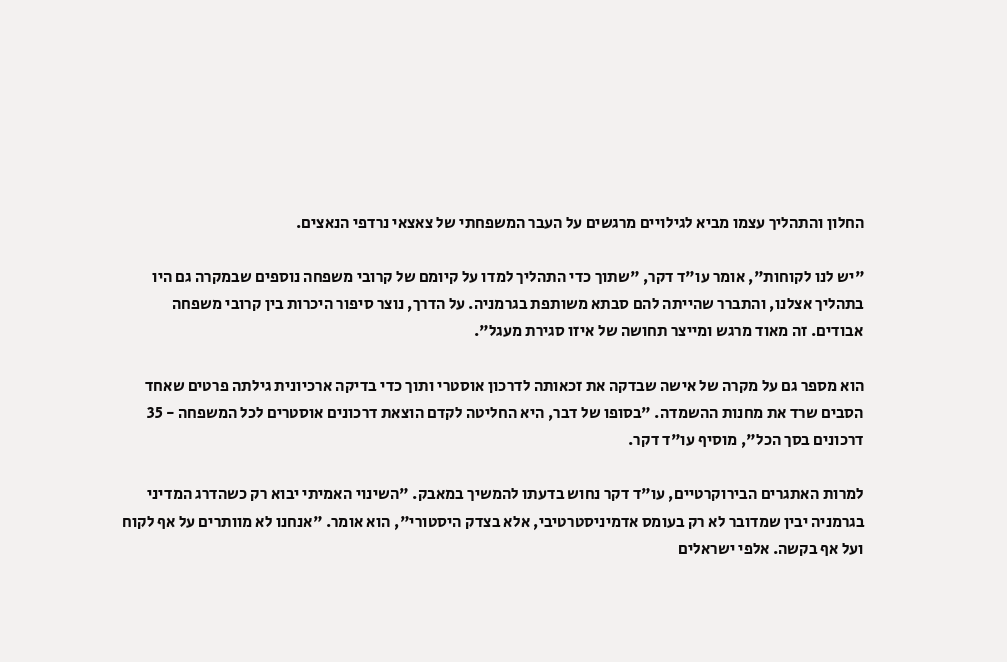החלון והתהליך עצמו מביא לגילויים מרגשים על העבר המשפחתי של צאצאי נרדפי הנאצים.

"יש לנו לקוחות", אומר עו"ד דקר, "שתוך כדי התהליך למדו על קיומם של קרובי משפחה נוספים שבמקרה גם היו בתהליך אצלנו, והתברר שהייתה להם סבתא משותפת בגרמניה. על הדרך, נוצר סיפור היכרות בין קרובי משפחה אבודים. זה מאוד מרגש ומייצר תחושה של איזו סגירת מעגל".

הוא מספר גם על מקרה של אישה שבדקה את זכאותה לדרכון אוסטרי ותוך כדי בדיקה ארכיונית גילתה פרטים שאחד הסבים שרד את מחנות ההשמדה. "בסופו של דבר, היא החליטה לקדם הוצאת דרכונים אוסטרים לכל המשפחה - 35 דרכונים בסך הכל", מוסיף עו"ד דקר.

למרות האתגרים הבירוקרטיים, עו"ד דקר נחוש בדעתו להמשיך במאבק. "השינוי האמיתי יבוא רק כשהדרג המדיני בגרמניה יבין שמדובר לא רק בעומס אדמיניסטרטיבי, אלא בצדק היסטורי", הוא אומר. "אנחנו לא מוותרים על אף לקוח ועל אף בקשה. אלפי ישראלים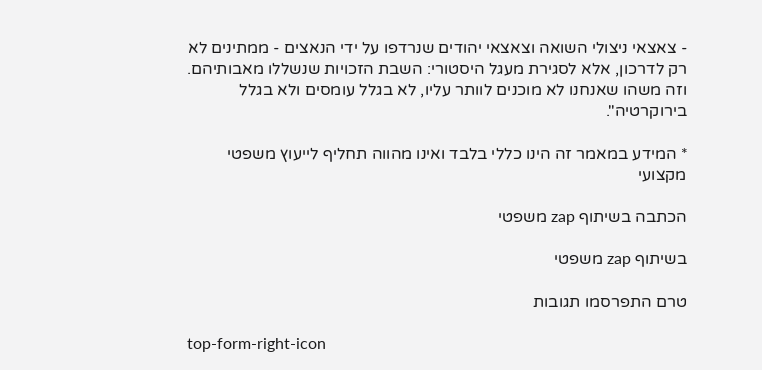- צאצאי ניצולי השואה וצאצאי יהודים שנרדפו על ידי הנאצים - ממתינים לא רק לדרכון, אלא לסגירת מעגל היסטורי: השבת הזכויות שנשללו מאבותיהם. וזה משהו שאנחנו לא מוכנים לוותר עליו, לא בגלל עומסים ולא בגלל בירוקרטיה".

* המידע במאמר זה הינו כללי בלבד ואינו מהווה תחליף לייעוץ משפטי מקצועי

הכתבה בשיתוף zap משפטי

בשיתוף zap משפטי

טרם התפרסמו תגובות

top-form-right-icon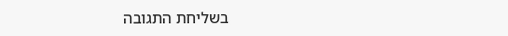בשליחת התגובה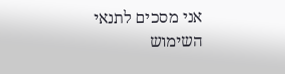אני מסכים לתנאי השימוש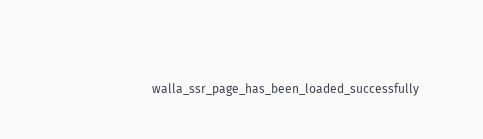walla_ssr_page_has_been_loaded_successfully